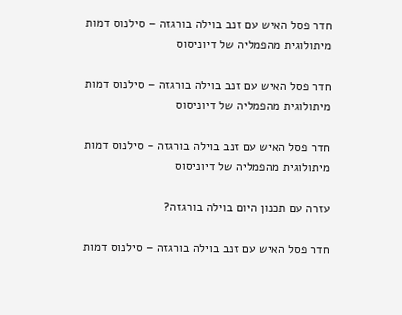חדר פסל האיש עם זנב בוילה בורגזה – סילנוס דמות מיתולוגית מהפמליה של דיוניסוס

חדר פסל האיש עם זנב בוילה בורגזה – סילנוס דמות מיתולוגית מהפמליה של דיוניסוס

חדר פסל האיש עם זנב בוילה בורגזה - סילנוס דמות מיתולוגית מהפמליה של דיוניסוס

עזרה עם תכנון היום בוילה בורגזה?

חדר פסל האיש עם זנב בוילה בורגזה – סילנוס דמות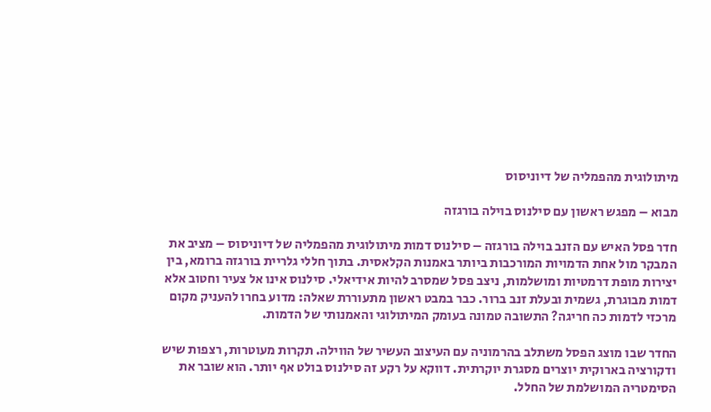מיתולוגית מהפמליה של דיוניסוס

מבוא – מפגש ראשון עם סילנוס בוילה בורגזה

חדר פסל האיש עם הזנב בוילה בורגזה – סילנוס דמות מיתולוגית מהפמליה של דיוניסוס – מציב את המבקר מול אחת הדמויות המורכבות ביותר באמנות הקלאסית. בתוך חללי גלריית בורגזה ברומא, בין יצירות מופת דרמטיות ומושלמות, ניצב פסל שמסרב להיות אידיאלי. סילנוס אינו אל צעיר וחטוב אלא דמות מבוגרת, גשמית ובעלת זנב ברור. כבר במבט ראשון מתעוררת שאלה: מדוע בחרו להעניק מקום מרכזי לדמות כה חריגה? התשובה טמונה בעומק המיתולוגי והאמנותי של הדמות.

החדר שבו מוצג הפסל משתלב בהרמוניה עם העיצוב העשיר של הווילה. תקרות מעוטרות, רצפות שיש ודקורציה בארוקית יוצרים מסגרת יוקרתית. דווקא על רקע זה סילנוס בולט אף יותר. הוא שובר את הסימטריה המושלמת של החלל.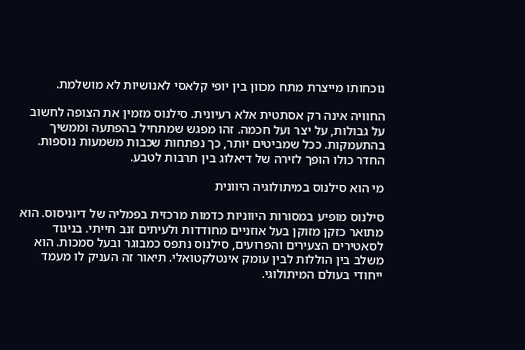נוכחותו מייצרת מתח מכוון בין יופי קלאסי לאנושיות לא מושלמת.

החוויה אינה רק אסתטית אלא רעיונית. סילנוס מזמין את הצופה לחשוב על גבולות, על יצר ועל חכמה. זהו מפגש שמתחיל בהפתעה וממשיך בהתעמקות. ככל שמביטים יותר, כך נפתחות שכבות משמעות נוספות. החדר כולו הופך לזירה של דיאלוג בין תרבות לטבע.

מי הוא סילנוס במיתולוגיה היוונית

סילנוס מופיע במסורות היווניות כדמות מרכזית בפמליה של דיוניסוס. הוא מתואר כזקן מזוקן בעל אוזניים מחודדות ולעיתים זנב חייתי. בניגוד לסאטירים הצעירים והפרועים, סילנוס נתפס כמבוגר ובעל סמכות. הוא משלב בין הוללות לבין עומק אינטלקטואלי. תיאור זה העניק לו מעמד ייחודי בעולם המיתולוגי.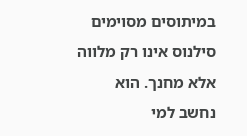במיתוסים מסוימים סילנוס אינו רק מלווה אלא מחנך. הוא נחשב למי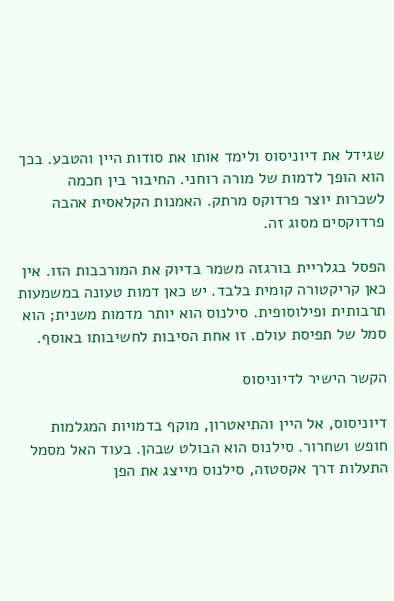שגידל את דיוניסוס ולימד אותו את סודות היין והטבע. בכך הוא הופך לדמות של מורה רוחני. החיבור בין חכמה לשכרות יוצר פרדוקס מרתק. האמנות הקלאסית אהבה פרדוקסים מסוג זה.

הפסל בגלריית בורגזה משמר בדיוק את המורכבות הזו. אין כאן קריקטורה קומית בלבד. יש כאן דמות טעונה במשמעות תרבותית ופילוסופית. סילנוס הוא יותר מדמות משנית; הוא סמל של תפיסת עולם. זו אחת הסיבות לחשיבותו באוסף.

הקשר הישיר לדיוניסוס

דיוניסוס, אל היין והתיאטרון, מוקף בדמויות המגלמות חופש ושחרור. סילנוס הוא הבולט שבהן. בעוד האל מסמל התעלות דרך אקסטזה, סילנוס מייצג את הפן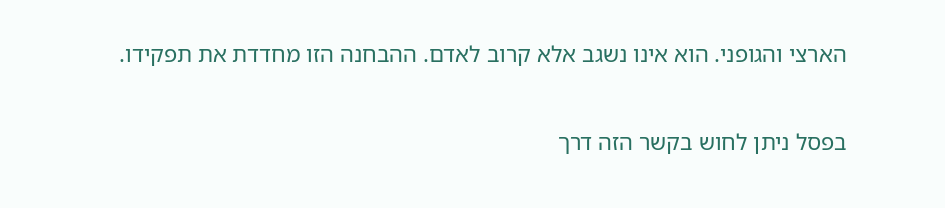הארצי והגופני. הוא אינו נשגב אלא קרוב לאדם. ההבחנה הזו מחדדת את תפקידו.

בפסל ניתן לחוש בקשר הזה דרך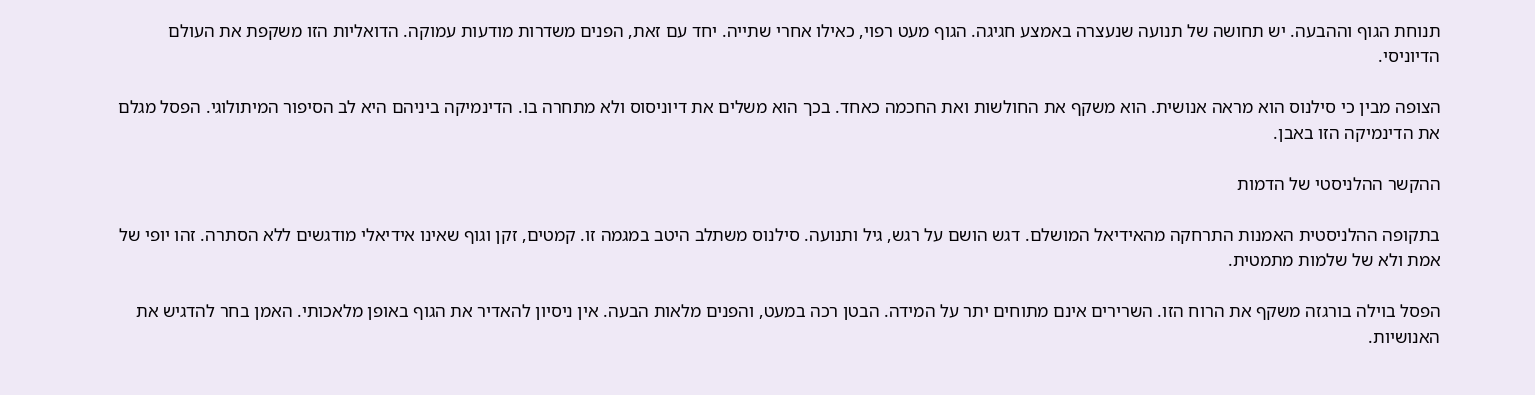תנוחת הגוף וההבעה. יש תחושה של תנועה שנעצרה באמצע חגיגה. הגוף מעט רפוי, כאילו אחרי שתייה. יחד עם זאת, הפנים משדרות מודעות עמוקה. הדואליות הזו משקפת את העולם הדיוניסי.

הצופה מבין כי סילנוס הוא מראה אנושית. הוא משקף את החולשות ואת החכמה כאחד. בכך הוא משלים את דיוניסוס ולא מתחרה בו. הדינמיקה ביניהם היא לב הסיפור המיתולוגי. הפסל מגלם את הדינמיקה הזו באבן.

ההקשר ההלניסטי של הדמות

בתקופה ההלניסטית האמנות התרחקה מהאידיאל המושלם. דגש הושם על רגש, גיל ותנועה. סילנוס משתלב היטב במגמה זו. קמטים, זקן וגוף שאינו אידיאלי מודגשים ללא הסתרה. זהו יופי של אמת ולא של שלמות מתמטית.

הפסל בוילה בורגזה משקף את הרוח הזו. השרירים אינם מתוחים יתר על המידה. הבטן רכה במעט, והפנים מלאות הבעה. אין ניסיון להאדיר את הגוף באופן מלאכותי. האמן בחר להדגיש את האנושיות.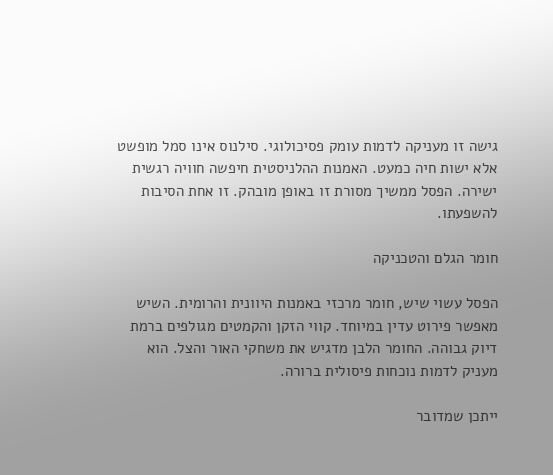גישה זו מעניקה לדמות עומק פסיכולוגי. סילנוס אינו סמל מופשט אלא ישות חיה כמעט. האמנות ההלניסטית חיפשה חוויה רגשית ישירה. הפסל ממשיך מסורת זו באופן מובהק. זו אחת הסיבות להשפעתו.

חומר הגלם והטכניקה

הפסל עשוי שיש, חומר מרכזי באמנות היוונית והרומית. השיש מאפשר פירוט עדין במיוחד. קווי הזקן והקמטים מגולפים ברמת דיוק גבוהה. החומר הלבן מדגיש את משחקי האור והצל. הוא מעניק לדמות נוכחות פיסולית ברורה.

ייתכן שמדובר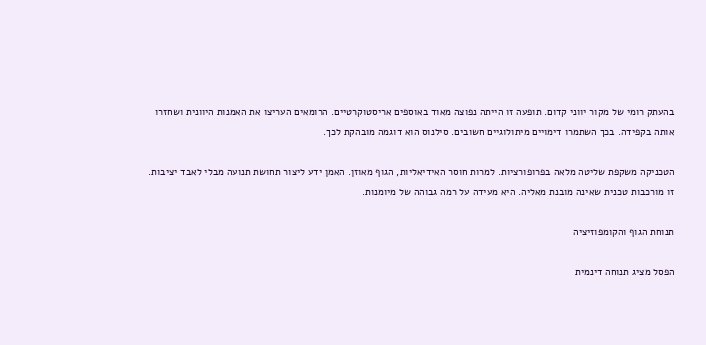בהעתק רומי של מקור יווני קדום. תופעה זו הייתה נפוצה מאוד באוספים אריסטוקרטיים. הרומאים העריצו את האמנות היוונית ושחזרו אותה בקפידה. בכך השתמרו דימויים מיתולוגיים חשובים. סילנוס הוא דוגמה מובהקת לכך.

הטכניקה משקפת שליטה מלאה בפרופורציות. למרות חוסר האידיאליות, הגוף מאוזן. האמן ידע ליצור תחושת תנועה מבלי לאבד יציבות. זו מורכבות טכנית שאינה מובנת מאליה. היא מעידה על רמה גבוהה של מיומנות.

תנוחת הגוף והקומפוזיציה

הפסל מציג תנוחה דינמית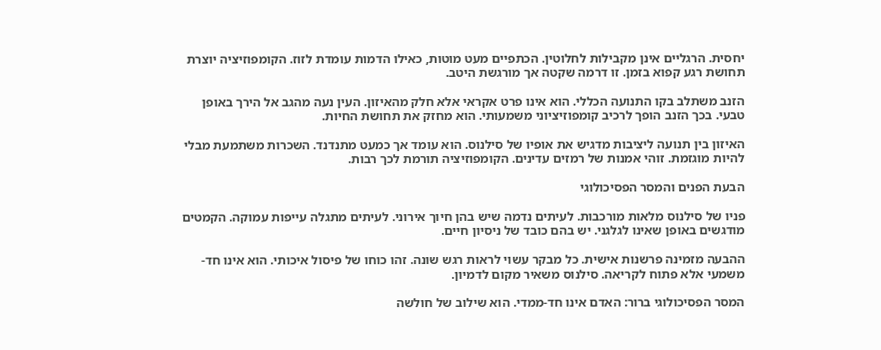יחסית. הרגליים אינן מקבילות לחלוטין. הכתפיים מעט מוטות, כאילו הדמות עומדת לזוז. הקומפוזיציה יוצרת תחושת רגע קפוא בזמן. זו דרמה שקטה אך מורגשת היטב.

הזנב משתלב בקו התנועה הכללי. הוא אינו פרט אקראי אלא חלק מהאיזון. העין נעה מהגב אל הירך באופן טבעי. בכך הזנב הופך לרכיב קומפוזיציוני משמעותי. הוא מחזק את תחושת החיות.

האיזון בין תנועה ליציבות מדגיש את אופיו של סילנוס. הוא עומד אך כמעט מתנדנד. השכרות משתמעת מבלי להיות מוגזמת. זוהי אמנות של רמזים עדינים. הקומפוזיציה תורמת לכך רבות.

הבעת הפנים והמסר הפסיכולוגי

פניו של סילנוס מלאות מורכבות. לעיתים נדמה שיש בהן חיוך אירוני. לעיתים מתגלה עייפות עמוקה. הקמטים מודגשים באופן שאינו לגלגני. יש בהם כובד של ניסיון חיים.

ההבעה מזמינה פרשנות אישית. כל מבקר עשוי לראות רגש שונה. זהו כוחו של פיסול איכותי. הוא אינו חד-משמעי אלא פתוח לקריאה. סילנוס משאיר מקום לדמיון.

המסר הפסיכולוגי ברור: האדם אינו חד-ממדי. הוא שילוב של חולשה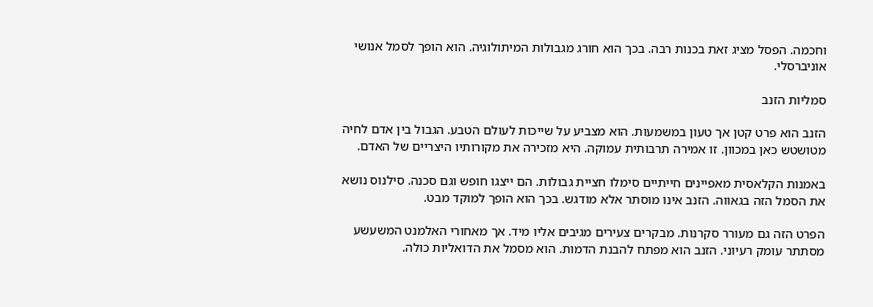וחכמה. הפסל מציג זאת בכנות רבה. בכך הוא חורג מגבולות המיתולוגיה. הוא הופך לסמל אנושי אוניברסלי.

סמליות הזנב

הזנב הוא פרט קטן אך טעון במשמעות. הוא מצביע על שייכות לעולם הטבע. הגבול בין אדם לחיה מטושטש כאן במכוון. זו אמירה תרבותית עמוקה. היא מזכירה את מקורותיו היצריים של האדם.

באמנות הקלאסית מאפיינים חייתיים סימלו חציית גבולות. הם ייצגו חופש וגם סכנה. סילנוס נושא את הסמל הזה בגאווה. הזנב אינו מוסתר אלא מודגש. בכך הוא הופך למוקד מבט.

הפרט הזה גם מעורר סקרנות. מבקרים צעירים מגיבים אליו מיד. אך מאחורי האלמנט המשעשע מסתתר עומק רעיוני. הזנב הוא מפתח להבנת הדמות. הוא מסמל את הדואליות כולה.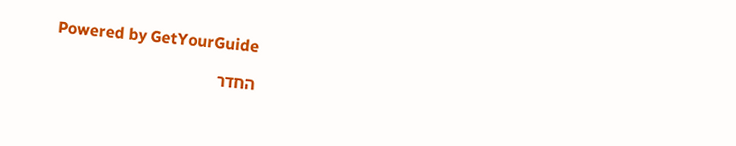Powered by GetYourGuide

החדר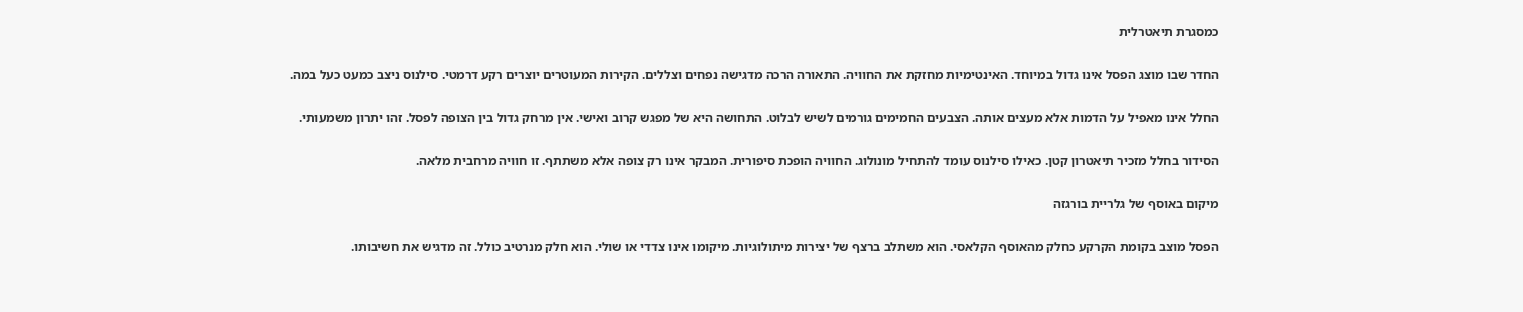כמסגרת תיאטרלית

החדר שבו מוצג הפסל אינו גדול במיוחד. האינטימיות מחזקת את החוויה. התאורה הרכה מדגישה נפחים וצללים. הקירות המעוטרים יוצרים רקע דרמטי. סילנוס ניצב כמעט כעל במה.

החלל אינו מאפיל על הדמות אלא מעצים אותה. הצבעים החמימים גורמים לשיש לבלוט. התחושה היא של מפגש קרוב ואישי. אין מרחק גדול בין הצופה לפסל. זהו יתרון משמעותי.

הסידור בחלל מזכיר תיאטרון קטן. כאילו סילנוס עומד להתחיל מונולוג. החוויה הופכת סיפורית. המבקר אינו רק צופה אלא משתתף. זו חוויה מרחבית מלאה.

מיקום באוסף של גלריית בורגזה

הפסל מוצב בקומת הקרקע כחלק מהאוסף הקלאסי. הוא משתלב ברצף של יצירות מיתולוגיות. מיקומו אינו צדדי או שולי. הוא חלק מנרטיב כולל. זה מדגיש את חשיבותו.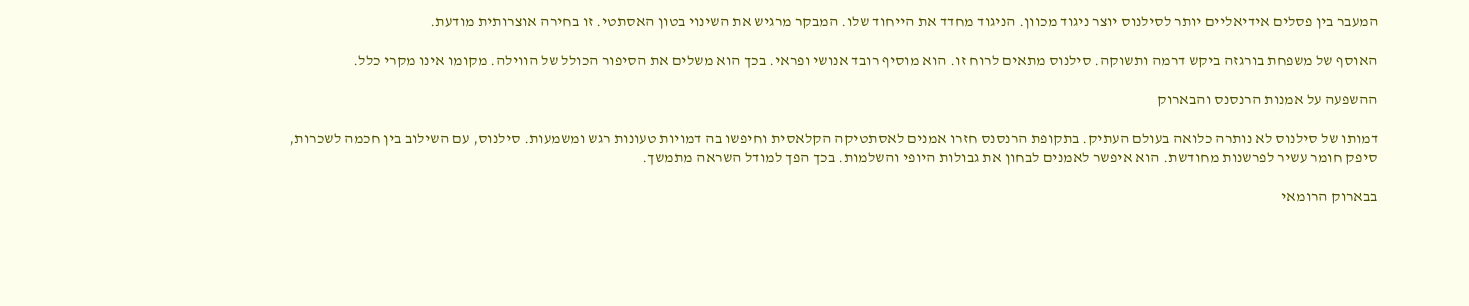המעבר בין פסלים אידיאליים יותר לסילנוס יוצר ניגוד מכוון. הניגוד מחדד את הייחוד שלו. המבקר מרגיש את השינוי בטון האסתטי. זו בחירה אוצרותית מודעת.

האוסף של משפחת בורגזה ביקש דרמה ותשוקה. סילנוס מתאים לרוח זו. הוא מוסיף רובד אנושי ופראי. בכך הוא משלים את הסיפור הכולל של הווילה. מקומו אינו מקרי כלל.

ההשפעה על אמנות הרנסנס והבארוק

דמותו של סילנוס לא נותרה כלואה בעולם העתיק. בתקופת הרנסנס חזרו אמנים לאסתטיקה הקלאסית וחיפשו בה דמויות טעונות רגש ומשמעות. סילנוס, עם השילוב בין חכמה לשכרות, סיפק חומר עשיר לפרשנות מחודשת. הוא איפשר לאמנים לבחון את גבולות היופי והשלמות. בכך הפך למודל השראה מתמשך.

בבארוק הרומאי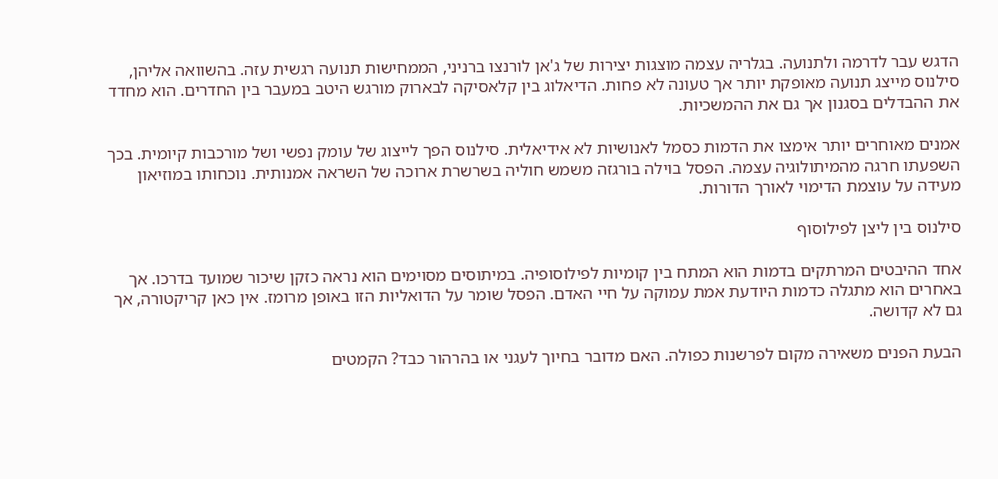הדגש עבר לדרמה ולתנועה. בגלריה עצמה מוצגות יצירות של ג'אן לורנצו ברניני, הממחישות תנועה רגשית עזה. בהשוואה אליהן, סילנוס מייצג תנועה מאופקת יותר אך טעונה לא פחות. הדיאלוג בין קלאסיקה לבארוק מורגש היטב במעבר בין החדרים. הוא מחדד את ההבדלים בסגנון אך גם את ההמשכיות.

אמנים מאוחרים יותר אימצו את הדמות כסמל לאנושיות לא אידיאלית. סילנוס הפך לייצוג של עומק נפשי ושל מורכבות קיומית. בכך השפעתו חרגה מהמיתולוגיה עצמה. הפסל בוילה בורגזה משמש חוליה בשרשרת ארוכה של השראה אמנותית. נוכחותו במוזיאון מעידה על עוצמת הדימוי לאורך הדורות.

סילנוס בין ליצן לפילוסוף

אחד ההיבטים המרתקים בדמות הוא המתח בין קומיות לפילוסופיה. במיתוסים מסוימים הוא נראה כזקן שיכור שמועד בדרכו. אך באחרים הוא מתגלה כדמות היודעת אמת עמוקה על חיי האדם. הפסל שומר על הדואליות הזו באופן מרומז. אין כאן קריקטורה, אך גם לא קדושה.

הבעת הפנים משאירה מקום לפרשנות כפולה. האם מדובר בחיוך לעגני או בהרהור כבד? הקמטים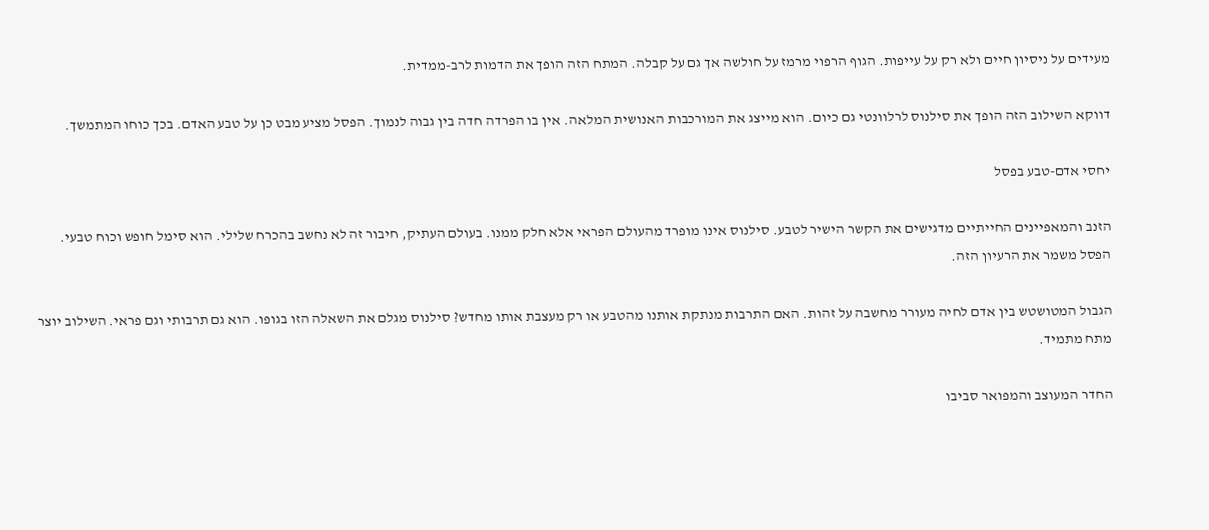מעידים על ניסיון חיים ולא רק על עייפות. הגוף הרפוי מרמז על חולשה אך גם על קבלה. המתח הזה הופך את הדמות לרב-ממדית.

דווקא השילוב הזה הופך את סילנוס לרלוונטי גם כיום. הוא מייצג את המורכבות האנושית המלאה. אין בו הפרדה חדה בין גבוה לנמוך. הפסל מציע מבט כן על טבע האדם. בכך כוחו המתמשך.

יחסי אדם-טבע בפסל

הזנב והמאפיינים החייתיים מדגישים את הקשר הישיר לטבע. סילנוס אינו מופרד מהעולם הפראי אלא חלק ממנו. בעולם העתיק, חיבור זה לא נחשב בהכרח שלילי. הוא סימל חופש וכוח טבעי. הפסל משמר את הרעיון הזה.

הגבול המטושטש בין אדם לחיה מעורר מחשבה על זהות. האם התרבות מנתקת אותנו מהטבע או רק מעצבת אותו מחדש? סילנוס מגלם את השאלה הזו בגופו. הוא גם תרבותי וגם פראי. השילוב יוצר מתח מתמיד.

החדר המעוצב והמפואר סביבו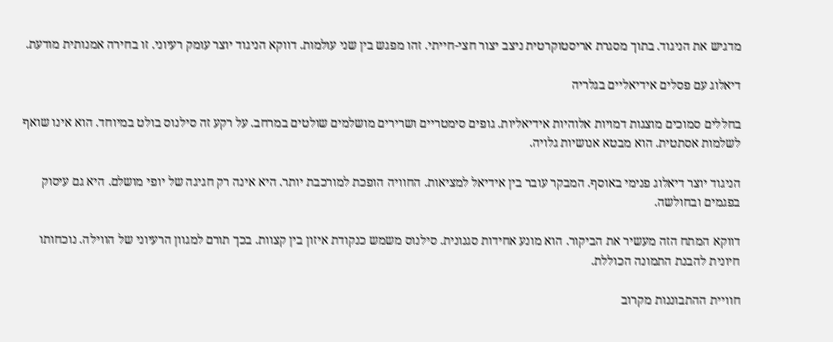מדגיש את הניגוד. בתוך מסגרת אריסטוקרטית ניצב יצור חצי-חייתי. זהו מפגש בין שני עולמות. דווקא הניגוד יוצר עומק רעיוני. זו בחירה אמנותית מודעת.

דיאלוג עם פסלים אידיאליים בגלריה

בחללים סמוכים מוצגות דמויות אלוהיות אידיאליות. גופים סימטריים ושרירים מושלמים שולטים במרחב. על רקע זה סילנוס בולט במיוחד. הוא אינו שואף לשלמות אסתטית. הוא מבטא אנושיות גלויה.

הניגוד יוצר דיאלוג פנימי באוסף. המבקר עובר בין אידיאל למציאות. החוויה הופכת למורכבת יותר. היא אינה רק חגיגה של יופי מושלם. היא גם עיסוק בפגמים ובחולשה.

דווקא המתח הזה מעשיר את הביקור. הוא מונע אחידות סגנונית. סילנוס משמש כנקודת איזון בין קצוות. בכך תורם למגוון הרעיוני של הווילה. נוכחותו חיונית להבנת התמונה הכוללת.

חוויית ההתבוננות מקרוב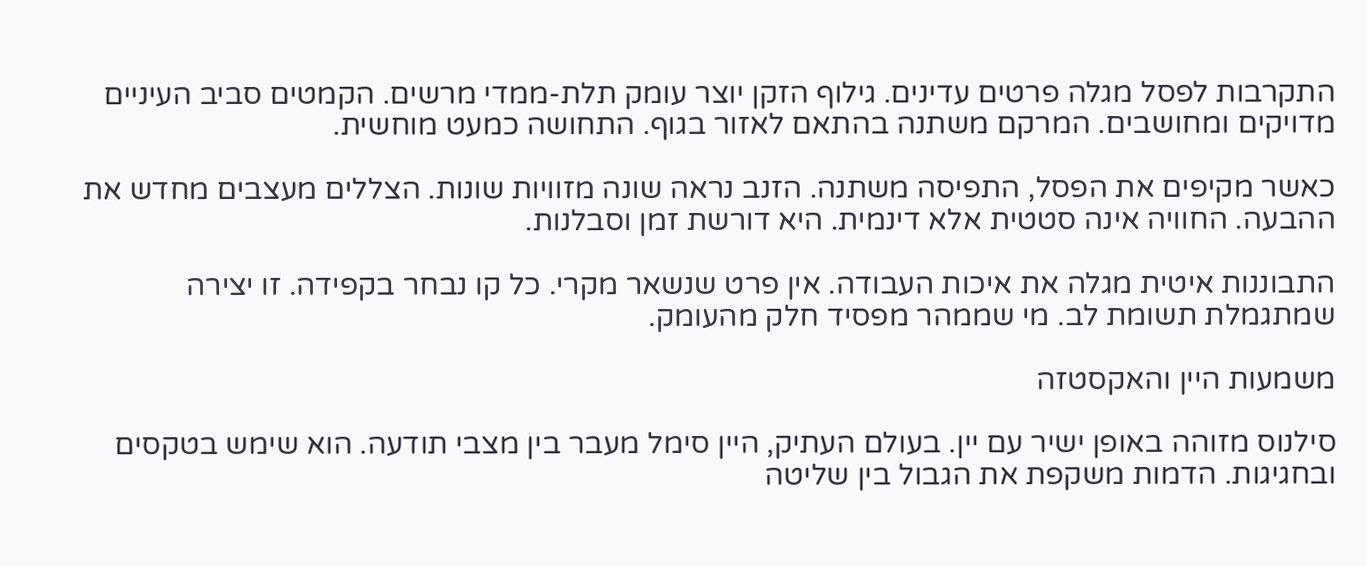התקרבות לפסל מגלה פרטים עדינים. גילוף הזקן יוצר עומק תלת-ממדי מרשים. הקמטים סביב העיניים מדויקים ומחושבים. המרקם משתנה בהתאם לאזור בגוף. התחושה כמעט מוחשית.

כאשר מקיפים את הפסל, התפיסה משתנה. הזנב נראה שונה מזוויות שונות. הצללים מעצבים מחדש את ההבעה. החוויה אינה סטטית אלא דינמית. היא דורשת זמן וסבלנות.

התבוננות איטית מגלה את איכות העבודה. אין פרט שנשאר מקרי. כל קו נבחר בקפידה. זו יצירה שמתגמלת תשומת לב. מי שממהר מפסיד חלק מהעומק.

משמעות היין והאקסטזה

סילנוס מזוהה באופן ישיר עם יין. בעולם העתיק, היין סימל מעבר בין מצבי תודעה. הוא שימש בטקסים ובחגיגות. הדמות משקפת את הגבול בין שליטה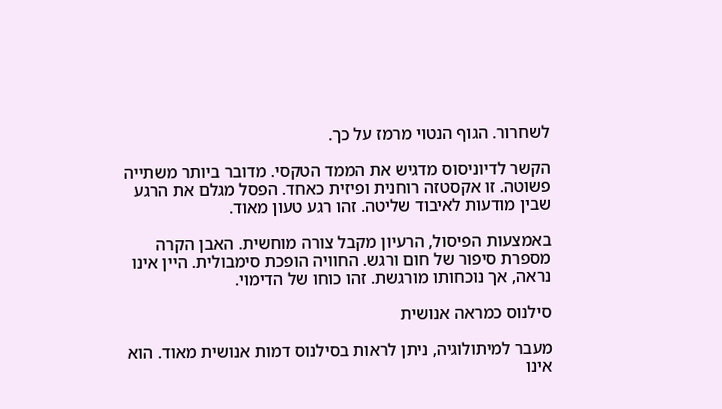לשחרור. הגוף הנטוי מרמז על כך.

הקשר לדיוניסוס מדגיש את הממד הטקסי. מדובר ביותר משתייה פשוטה. זו אקסטזה רוחנית ופיזית כאחד. הפסל מגלם את הרגע שבין מודעות לאיבוד שליטה. זהו רגע טעון מאוד.

באמצעות הפיסול, הרעיון מקבל צורה מוחשית. האבן הקרה מספרת סיפור של חום ורגש. החוויה הופכת סימבולית. היין אינו נראה, אך נוכחותו מורגשת. זהו כוחו של הדימוי.

סילנוס כמראה אנושית

מעבר למיתולוגיה, ניתן לראות בסילנוס דמות אנושית מאוד. הוא אינו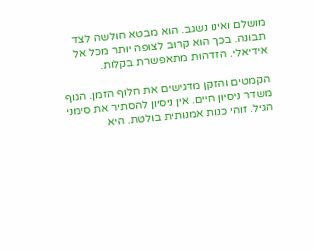מושלם ואינו נשגב. הוא מבטא חולשה לצד תבונה. בכך הוא קרוב לצופה יותר מכל אל אידיאלי. הזדהות מתאפשרת בקלות.

הקמטים והזקן מדגישים את חלוף הזמן. הגוף משדר ניסיון חיים. אין ניסיון להסתיר את סימני הגיל. זוהי כנות אמנותית בולטת. היא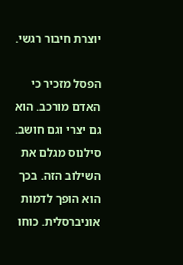יוצרת חיבור רגשי.

הפסל מזכיר כי האדם מורכב. הוא גם יצרי וגם חושב. סילנוס מגלם את השילוב הזה. בכך הוא הופך לדמות אוניברסלית. כוחו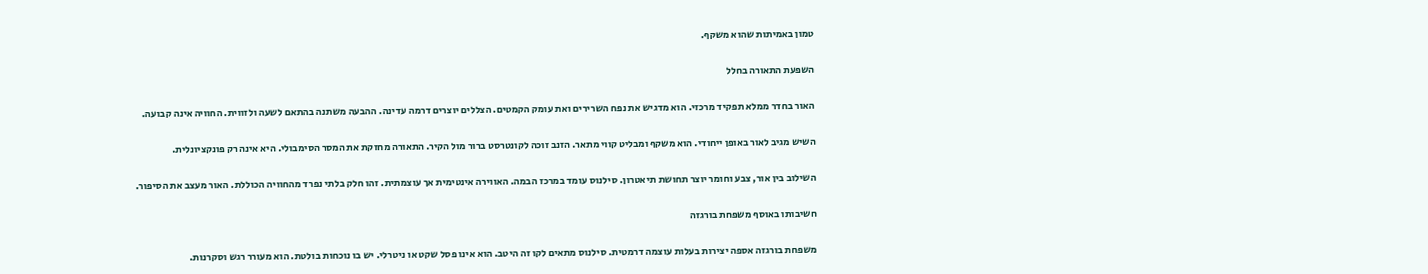טמון באמיתות שהוא משקף.

השפעת התאורה בחלל

האור בחדר ממלא תפקיד מרכזי. הוא מדגיש את נפח השרירים ואת עומק הקמטים. הצללים יוצרים דרמה עדינה. ההבעה משתנה בהתאם לשעה ולזווית. החוויה אינה קבועה.

השיש מגיב לאור באופן ייחודי. הוא משקף ומבליט קווי מתאר. הזנב זוכה לקונטרסט ברור מול הקיר. התאורה מחזקת את המסר הסימבולי. היא אינה רק פונקציונלית.

השילוב בין אור, צבע וחומר יוצר תחושת תיאטרון. סילנוס עומד במרכז הבמה. האווירה אינטימית אך עוצמתית. זהו חלק בלתי נפרד מהחוויה הכוללת. האור מעצב את הסיפור.

חשיבותו באוסף משפחת בורגזה

משפחת בורגזה אספה יצירות בעלות עוצמה דרמטית. סילנוס מתאים לקו זה היטב. הוא אינו פסל שקט או ניטרלי. יש בו נוכחות בולטת. הוא מעורר רגש וסקרנות.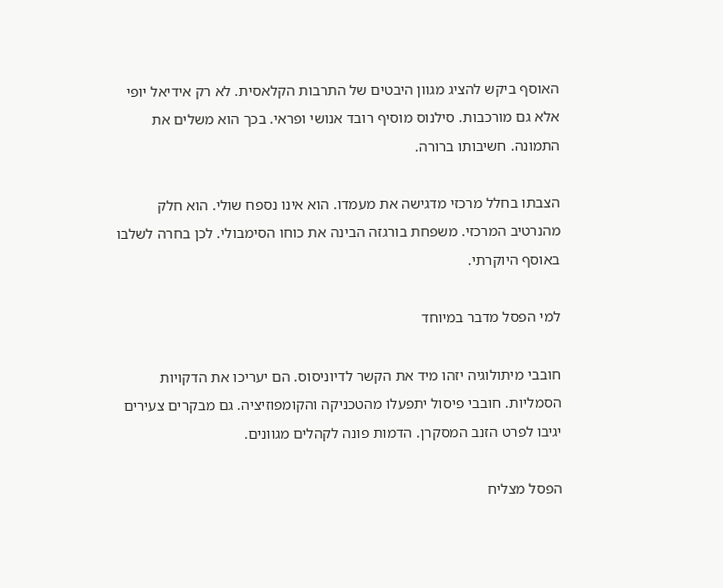האוסף ביקש להציג מגוון היבטים של התרבות הקלאסית. לא רק אידיאל יופי אלא גם מורכבות. סילנוס מוסיף רובד אנושי ופראי. בכך הוא משלים את התמונה. חשיבותו ברורה.

הצבתו בחלל מרכזי מדגישה את מעמדו. הוא אינו נספח שולי. הוא חלק מהנרטיב המרכזי. משפחת בורגזה הבינה את כוחו הסימבולי. לכן בחרה לשלבו באוסף היוקרתי.

למי הפסל מדבר במיוחד

חובבי מיתולוגיה יזהו מיד את הקשר לדיוניסוס. הם יעריכו את הדקויות הסמליות. חובבי פיסול יתפעלו מהטכניקה והקומפוזיציה. גם מבקרים צעירים יגיבו לפרט הזנב המסקרן. הדמות פונה לקהלים מגוונים.

הפסל מצליח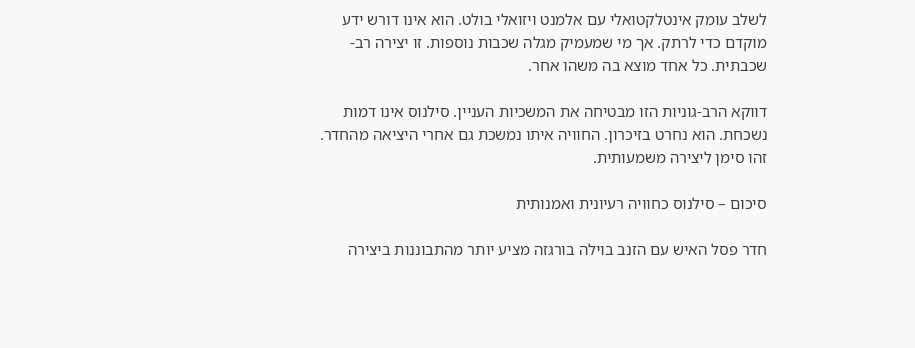לשלב עומק אינטלקטואלי עם אלמנט ויזואלי בולט. הוא אינו דורש ידע מוקדם כדי לרתק. אך מי שמעמיק מגלה שכבות נוספות. זו יצירה רב-שכבתית. כל אחד מוצא בה משהו אחר.

דווקא הרב-גוניות הזו מבטיחה את המשכיות העניין. סילנוס אינו דמות נשכחת. הוא נחרט בזיכרון. החוויה איתו נמשכת גם אחרי היציאה מהחדר. זהו סימן ליצירה משמעותית.

סיכום – סילנוס כחוויה רעיונית ואמנותית

חדר פסל האיש עם הזנב בוילה בורגזה מציע יותר מהתבוננות ביצירה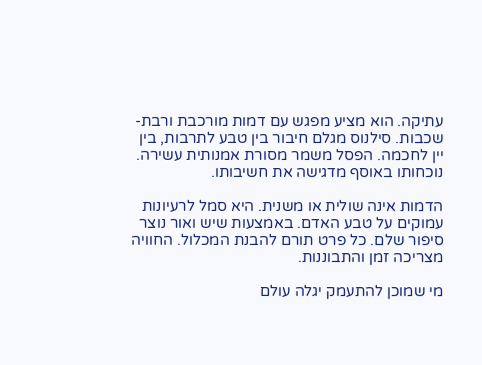עתיקה. הוא מציע מפגש עם דמות מורכבת ורבת-שכבות. סילנוס מגלם חיבור בין טבע לתרבות, בין יין לחכמה. הפסל משמר מסורת אמנותית עשירה. נוכחותו באוסף מדגישה את חשיבותו.

הדמות אינה שולית או משנית. היא סמל לרעיונות עמוקים על טבע האדם. באמצעות שיש ואור נוצר סיפור שלם. כל פרט תורם להבנת המכלול. החוויה מצריכה זמן והתבוננות.

מי שמוכן להתעמק יגלה עולם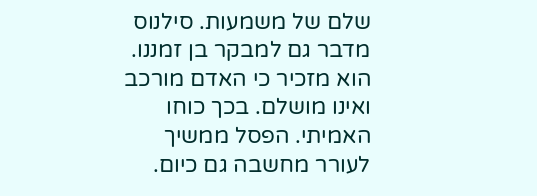שלם של משמעות. סילנוס מדבר גם למבקר בן זמננו. הוא מזכיר כי האדם מורכב ואינו מושלם. בכך כוחו האמיתי. הפסל ממשיך לעורר מחשבה גם כיום.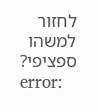לחזור למשהו ספציפי?
error: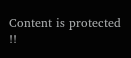Content is protected !!